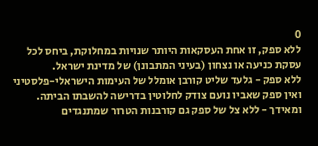0
ללא ספק, זו אחת העסקאות היותר שנויות במחלוקת, ביחס לכל עסקת כניעה או נצחון (בעיני המתבונן) של מדינת ישראל.
ללא ספק - גלעד שליט קורבן אומלל של העימות הישראלי-פלסטיני ואין ספק שאביו נועם צודק לחלוטין בדרישה להשבתו הביתה.
ומאידך - ללא צל של ספק גם קורבנות הטרור שמתנגדים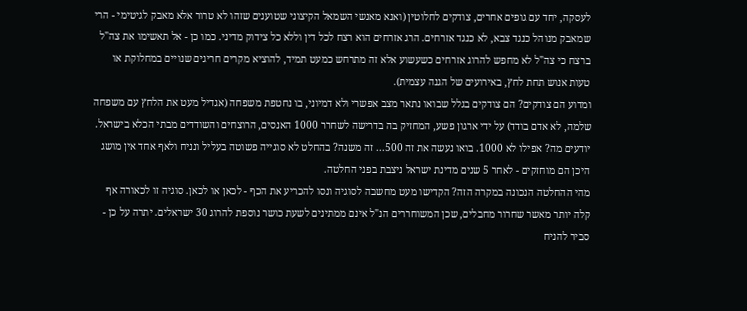לעסקה, יחד עם גופים אחרים, צודקים לחלוטין (ואנא מאנשי השמאל הקיצוני שטוענים שזהו לא טרור אלא מאבק לגיטימי - הרי שמאבק מנוהל כנגד צבא, לא כנגד אזרחים. הרג אזרחים הוא רצח לכל דין וללא כל צידוק מדיני. כמו כן - אל תאשימו את צה"ל ברצח כי צה"ל לא מחפש להרוג אזרחים כשעשוע אלא זה מתרחש כמעט תמיד, להוציא מקרים חריגים שנויים במחלוקת או טעות אנוש תחת לחץ, באירועים של הגנה עצמית).
ומדוע הם צודקים? הם צודקים בגלל שבואו נתאר מצב אפשרי ולא דמיוני, בו נחטפת משפחה (אגדיל מעט את הלחץ עם משפחה שלמה, לא אדם בודד) על ידי ארגון פשע, המחזיק בה בדרישה לשחרר 1000 האנסים, הרוצחים והשודדים מבתי הכלא בישראל. יודעים מה? אפילו לא 1000. בואו נעשה את זה 500... זה משנה? בהחלט לא סוגייה פשוטה בעליל ונניח ולאף אחד אין מושג היכן הם מוחזקים - לאחר 5 שנים מדינת ישראל ניצבת בפני החלטה.
מהי ההחלטה הנכונה במקרה הזה? הקדישו מעט מחשבה לסוגיה ונסו להכריע את הכף - לכאן או לכאן. סוגיה זו לכאורה אף קלה יותר מאשר שחרור מחבלים, שכן המשוחררים הנ"ל אינם ממתינים לשעת כושר נוספת להרוג 30 ישראלים. יתרה על כן - סביר להניח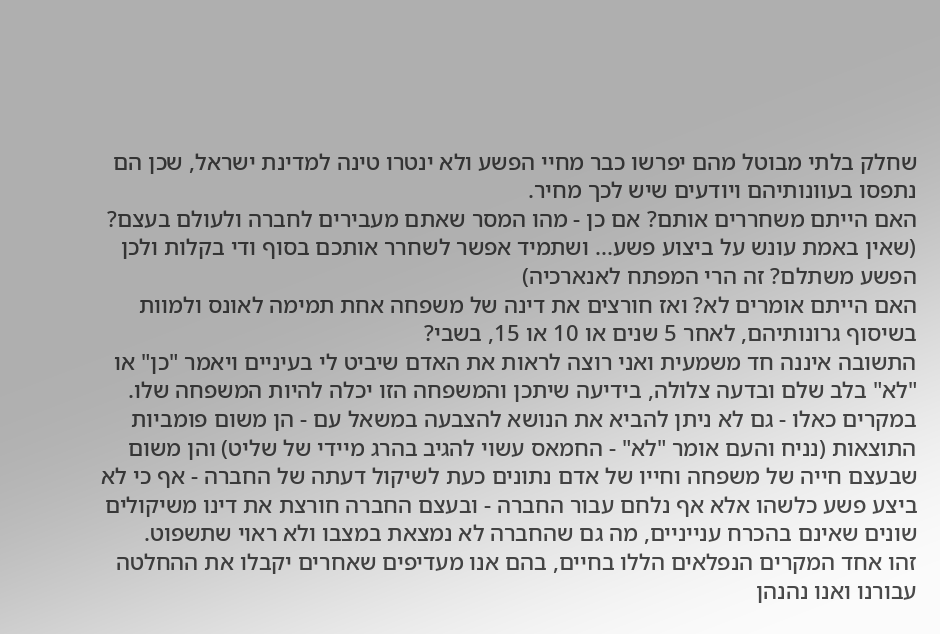שחלק בלתי מבוטל מהם יפרשו כבר מחיי הפשע ולא ינטרו טינה למדינת ישראל, שכן הם נתפסו בעוונותיהם ויודעים שיש לכך מחיר.
האם הייתם משחררים אותם? אם כן - מהו המסר שאתם מעבירים לחברה ולעולם בעצם? (שאין באמת עונש על ביצוע פשע... ושתמיד אפשר לשחרר אותכם בסוף ודי בקלות ולכן הפשע משתלם? זה הרי המפתח לאנארכיה)
האם הייתם אומרים לא? ואז חורצים את דינה של משפחה אחת תמימה לאונס ולמוות בשיסוף גרונותיהם, לאחר 5 שנים או 10 או 15, בשבי?
התשובה איננה חד משמעית ואני רוצה לראות את האדם שיביט לי בעיניים ויאמר "כן" או "לא" בלב שלם ובדעה צלולה, בידיעה שיתכן והמשפחה הזו יכלה להיות המשפחה שלו.
במקרים כאלו - גם לא ניתן להביא את הנושא להצבעה במשאל עם - הן משום פומביות התוצאות (נניח והעם אומר "לא" - החמאס עשוי להגיב בהרג מיידי של שליט) והן משום שבעצם חייה של משפחה וחייו של אדם נתונים כעת לשיקול דעתה של החברה - אף כי לא ביצע פשע כלשהו אלא אף נלחם עבור החברה - ובעצם החברה חורצת את דינו משיקולים שונים שאינם בהכרח ענייניים, מה גם שהחברה לא נמצאת במצבו ולא ראוי שתשפוט.
זהו אחד המקרים הנפלאים הללו בחיים, בהם אנו מעדיפים שאחרים יקבלו את ההחלטה עבורנו ואנו נהנהן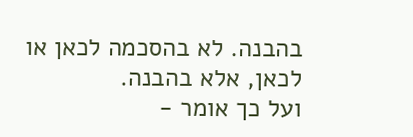בהבנה. לא בהסכמה לכאן או לכאן, אלא בהבנה.
ועל כך אומר -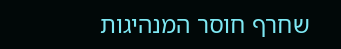שחרף חוסר המנהיגות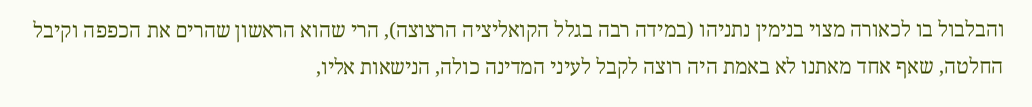והבלבול בו לכאורה מצוי בנימין נתניהו (במידה רבה בגלל הקואליציה הרצוצה), הרי שהוא הראשון שהרים את הכפפה וקיבל החלטה, שאף אחד מאתנו לא באמת היה רוצה לקבל לעיני המדינה כולה, הנישאות אליו,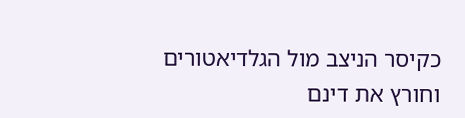כקיסר הניצב מול הגלדיאטורים וחורץ את דינם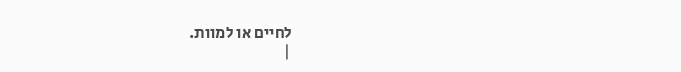לחיים או למוות.
|